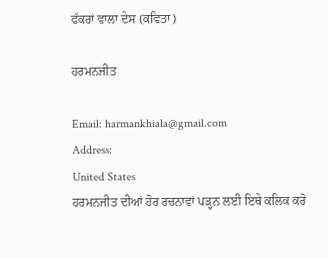ਫੱਕਰਾਂ ਵਾਲਾ ਦੇਸ (ਕਵਿਤਾ)

ਹਰਮਨਜੀਤ

Email: harmankhiala@gmail.com
Address:
United States
ਹਰਮਨਜੀਤ ਦੀਆਂ ਹੋਰ ਰਚਨਾਵਾਂ ਪੜ੍ਹਨ ਲਈ ਇਥੇ ਕਲਿਕ ਕਰੋ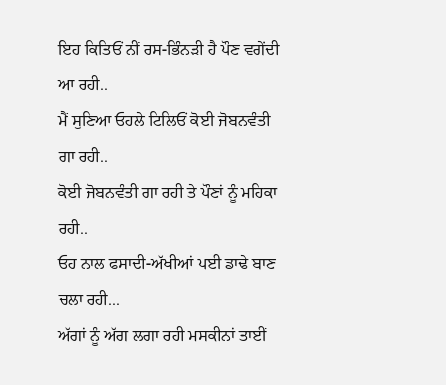ਇਹ ਕਿਤਿਓਂ ਨੀਂ ਰਸ-ਭਿੰਨੜੀ ਹੈ ਪੌਣ ਵਗੇਂਦੀ ਆ ਰਹੀ..
ਮੈਂ ਸੁਣਿਆ ਓਹਲੇ ਟਿਲਿਓਂ ਕੋਈ ਜੋਬਨਵੰਤੀ ਗਾ ਰਹੀ..
ਕੋਈ ਜੋਬਨਵੰਤੀ ਗਾ ਰਹੀ ਤੇ ਪੌਣਾਂ ਨੂੰ ਮਹਿਕਾ ਰਹੀ..
ਓਹ ਨਾਲ ਫਸਾਦੀ-ਅੱਖੀਆਂ ਪਈ ਡਾਢੇ ਬਾਣ ਚਲਾ ਰਹੀ...
ਅੱਗਾਂ ਨੂੰ ਅੱਗ ਲਗਾ ਰਹੀ ਮਸਕੀਨਾਂ ਤਾਈਂ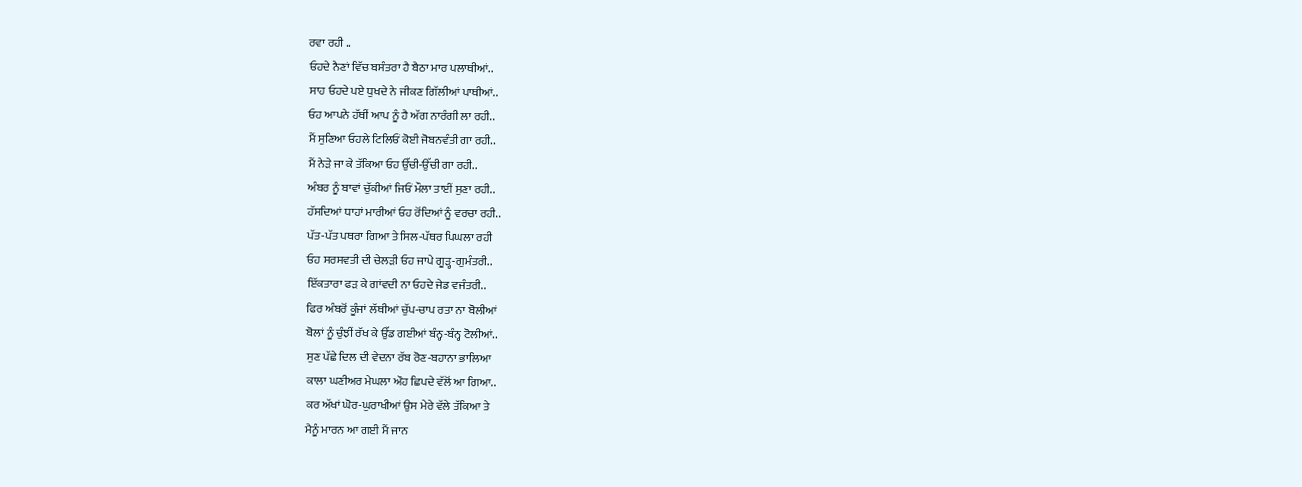ਰਵਾ ਰਹੀ ..
ਓਹਦੇ ਨੈਣਾਂ ਵਿੱਚ ਬਸੰਤਰਾ ਹੈ ਬੈਠਾ ਮਾਰ ਪਲਾਥੀਆਂ..
ਸਾਹ ਓਹਦੇ ਪਏ ਧੁਖਦੇ ਨੇ ਜੀਕਣ ਗਿੱਲੀਆਂ ਪਾਥੀਆਂ..
ਓਹ ਆਪਨੇ ਹੱਥੀਂ ਆਪ ਨੂੰ ਹੈ ਅੱਗ ਨਾਰੰਗੀ ਲਾ ਰਹੀ..
ਮੈਂ ਸੁਣਿਆ ਓਹਲੇ ਟਿਲਿਓਂ ਕੋਈ ਜੋਬਨਵੰਤੀ ਗਾ ਰਹੀ..
ਮੈਂ ਨੇੜੇ ਜਾ ਕੇ ਤੱਕਿਆ ਓਹ ਉੱਚੀ-ਉੱਚੀ ਗਾ ਰਹੀ..
ਅੰਬਰ ਨੂੰ ਬਾਵਾਂ ਚੁੱਕੀਆਂ ਜਿਓਂ ਮੌਲਾ ਤਾਈਂ ਸੁਣਾ ਰਹੀ..
ਹੱਸਦਿਆਂ ਧਾਹਾਂ ਮਾਰੀਆਂ ਓਹ ਰੋਂਦਿਆਂ ਨੂੰ ਵਰਚਾ ਰਹੀ..
ਪੱਤ-ਪੱਤ ਪਥਰਾ ਗਿਆ ਤੇ ਸਿਲ-ਪੱਥਰ ਪਿਘਲਾ ਰਹੀ
ਓਹ ਸਰਸਵਤੀ ਦੀ ਚੇਲੜੀ ਓਹ ਜਾਪੇ ਗੂੜ੍ਹ-ਗੁਮੰਤਰੀ..
ਇੱਕਤਾਰਾ ਫੜ ਕੇ ਗਾਂਵਦੀ ਨਾ ਓਹਦੇ ਜੇਡ ਵਜੰਤਰੀ..
ਫਿਰ ਅੰਬਰੋਂ ਕੂੰਜਾਂ ਲੱਥੀਆਂ ਚੁੱਪ-ਚਾਪ ਰਤਾ ਨਾ ਬੋਲੀਆਂ
ਬੋਲਾਂ ਨੂੰ ਚੁੰਝੀਂ ਰੱਖ ਕੇ ਉੱਡ ਗਈਆਂ ਬੰਨ੍ਹ-ਬੰਨ੍ਹ ਟੋਲੀਆਂ..
ਸੁਣ ਪੱਛੇ ਦਿਲ ਦੀ ਵੇਦਨਾ ਰੱਬ ਰੋਣ-ਬਹਾਨਾ ਭਾਲਿਆ
ਕਾਲਾ ਘਣੀਅਰ ਮੇਘਲਾ ਔਹ ਛਿਪਦੇ ਵੱਲੋਂ ਆ ਗਿਆ..
ਕਰ ਅੱਖਾਂ ਘੋਰ-ਘੁਰਾਖੀਆਂ ਉਸ ਮੇਰੇ ਵੱਲੇ ਤੱਕਿਆ ਤੇ
ਮੈਨੂੰ ਮਾਰਨ ਆ ਗਈ ਮੈਂ ਜਾਨ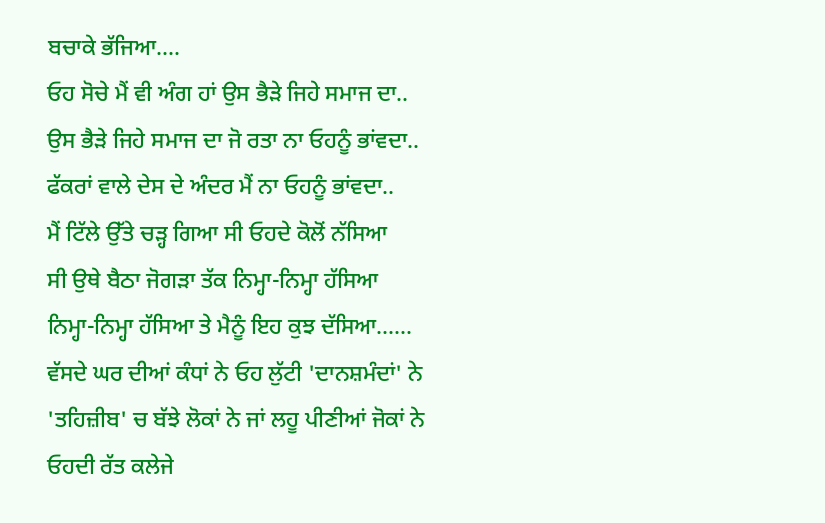ਬਚਾਕੇ ਭੱਜਿਆ....
ਓਹ ਸੋਚੇ ਮੈਂ ਵੀ ਅੰਗ ਹਾਂ ਉਸ ਭੈੜੇ ਜਿਹੇ ਸਮਾਜ ਦਾ..
ਉਸ ਭੈੜੇ ਜਿਹੇ ਸਮਾਜ ਦਾ ਜੋ ਰਤਾ ਨਾ ਓਹਨੂੰ ਭਾਂਵਦਾ..
ਫੱਕਰਾਂ ਵਾਲੇ ਦੇਸ ਦੇ ਅੰਦਰ ਮੈਂ ਨਾ ਓਹਨੂੰ ਭਾਂਵਦਾ..
ਮੈਂ ਟਿੱਲੇ ਉੱਤੇ ਚੜ੍ਹ ਗਿਆ ਸੀ ਓਹਦੇ ਕੋਲੋਂ ਨੱਸਿਆ
ਸੀ ਉਥੇ ਬੈਠਾ ਜੋਗੜਾ ਤੱਕ ਨਿਮ੍ਹਾ-ਨਿਮ੍ਹਾ ਹੱਸਿਆ
ਨਿਮ੍ਹਾ-ਨਿਮ੍ਹਾ ਹੱਸਿਆ ਤੇ ਮੈਨੂੰ ਇਹ ਕੁਝ ਦੱਸਿਆ......
ਵੱਸਦੇ ਘਰ ਦੀਆਂ ਕੰਧਾਂ ਨੇ ਓਹ ਲੁੱਟੀ 'ਦਾਨਸ਼ਮੰਦਾਂ' ਨੇ
'ਤਹਿਜ਼ੀਬ' ਚ ਬੱਝੇ ਲੋਕਾਂ ਨੇ ਜਾਂ ਲਹੂ ਪੀਣੀਆਂ ਜੋਕਾਂ ਨੇ
ਓਹਦੀ ਰੱਤ ਕਲੇਜੇ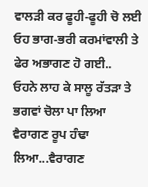ਵਾਲੜੀ ਕਰ ਫੂਹੀ-ਫੂਹੀ ਚੋ ਲਈ
ਓਹ ਭਾਗ-ਭਰੀ ਕਰਮਾਂਵਾਲੀ ਤੇ ਫੇਰ ਅਭਾਗਣ ਹੋ ਗਈ..
ਓਹਨੇ ਲਾਹ ਕੇ ਸਾਲੂ ਰੱਤੜਾ ਤੇ ਭਗਵਾਂ ਚੋਲਾ ਪਾ ਲਿਆ
ਵੈਰਾਗਣ ਰੂਪ ਹੰਢਾ ਲਿਆ...ਵੈਰਾਗਣ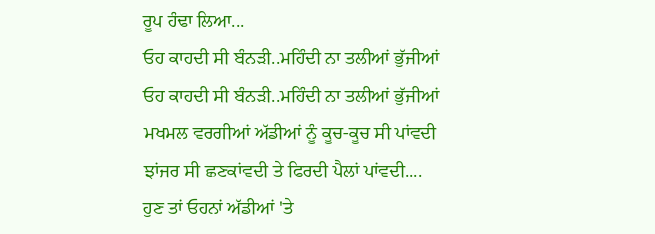ਰੂਪ ਹੰਢਾ ਲਿਆ...
ਓਹ ਕਾਹਦੀ ਸੀ ਬੰਨੜੀ..ਮਹਿੰਦੀ ਨਾ ਤਲੀਆਂ ਭੁੱਜੀਆਂ
ਓਹ ਕਾਹਦੀ ਸੀ ਬੰਨੜੀ..ਮਹਿੰਦੀ ਨਾ ਤਲੀਆਂ ਭੁੱਜੀਆਂ
ਮਖਮਲ ਵਰਗੀਆਂ ਅੱਡੀਆਂ ਨੂੰ ਕੂਚ-ਕੂਚ ਸੀ ਪਾਂਵਦੀ
ਝਾਂਜਰ ਸੀ ਛਣਕਾਂਵਦੀ ਤੇ ਫਿਰਦੀ ਪੈਲਾਂ ਪਾਂਵਦੀ....
ਹੁਣ ਤਾਂ ਓਹਨਾਂ ਅੱਡੀਆਂ 'ਤੇ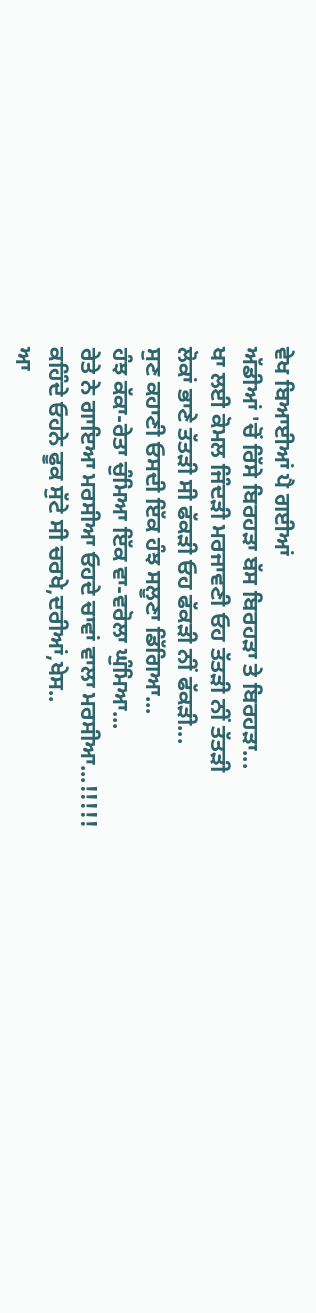ਵੇਖ ਬਿਆਈਆਂ ਪੈ ਗਈਆਂ
ਅੱਡੀਆਂ 'ਚੋਂ ਰਿੱਸੇ ਬਿਰਹੜਾ ਬੱਸ ਬਿਰਹੜਾ ਤੇ ਬਿਰਹੜਾ...
ਖਾ ਲਈ ਕੋਮਲ ਜਿੰਦੜੀ ਮਰਜਾਵਣੀ ਓਹ ਤੱਤੜੀ ਨੀਂ ਤੱਤੜੀ
ਲੋਕਾਂ ਭਾਣੇ ਤੱਤੜੀ ਸੀ ਫੱਕੜੀ ਓਹ ਫੱਕੜੀ ਨੀਂ ਫੱਕੜੀ...
ਸੁਣ ਕਹਾਣੀ ਓਸਦੀ ਇੱਕ ਹੰਝ ਸਲੂਣਾ ਡਿੱਗਿਆ...
ਹੰਝ ਕੱਕਾ-ਰੇਤਾ ਚੁੰਮਿਆ ਇੱਕ ਵਾ-ਵਰੋਲਾ ਘੁੰਮਿਆ...
ਰੇਤੇ ਨੇ ਗਾਇਆ ਮਰਸੀਆ ਓਹਦੇ ਚਾਵਾਂ ਵਾਲਾ ਮਰਸੀਆ...!!!!!
ਕਹਿੰਦੇ ਓਹਨੇ ਫੂਕ ਸੁੱਟੇ ਸੀ ਚਰਖੇ,ਦਰੀਆਂ,ਖੇਸ..
ਆ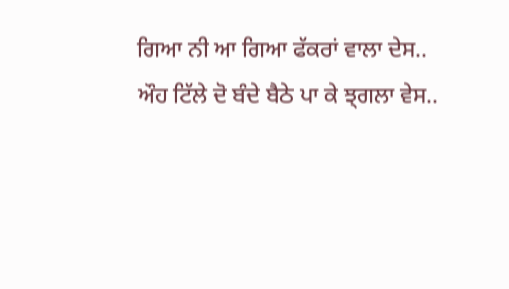ਗਿਆ ਨੀ ਆ ਗਿਆ ਫੱਕਰਾਂ ਵਾਲਾ ਦੇਸ..
ਔਹ ਟਿੱਲੇ ਦੋ ਬੰਦੇ ਬੈਠੇ ਪਾ ਕੇ ਝ੍ਗਲਾ ਵੇਸ..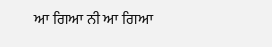ਆ ਗਿਆ ਨੀ ਆ ਗਿਆ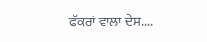ਫੱਕਰਾਂ ਵਾਲਾ ਦੇਸ....